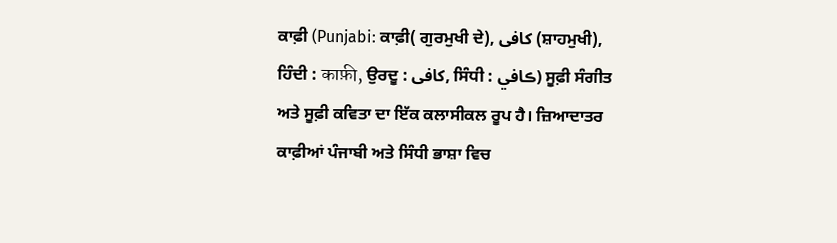ਕਾਫ਼ੀ (Punjabi: ਕਾਫ਼ੀ( ਗੁਰਮੁਖੀ ਦੇ), کافی (ਸ਼ਾਹਮੁਖੀ), ਹਿੰਦੀ : काफ़ी, ਉਰਦੂ : کافی, ਸਿੰਧੀ : ڪافي) ਸੂਫ਼ੀ ਸੰਗੀਤ ਅਤੇ ਸੂਫ਼ੀ ਕਵਿਤਾ ਦਾ ਇੱਕ ਕਲਾਸੀਕਲ ਰੂਪ ਹੈ। ਜ਼ਿਆਦਾਤਰ ਕਾਫ਼ੀਆਂ ਪੰਜਾਬੀ ਅਤੇ ਸਿੰਧੀ ਭਾਸ਼ਾ ਵਿਚ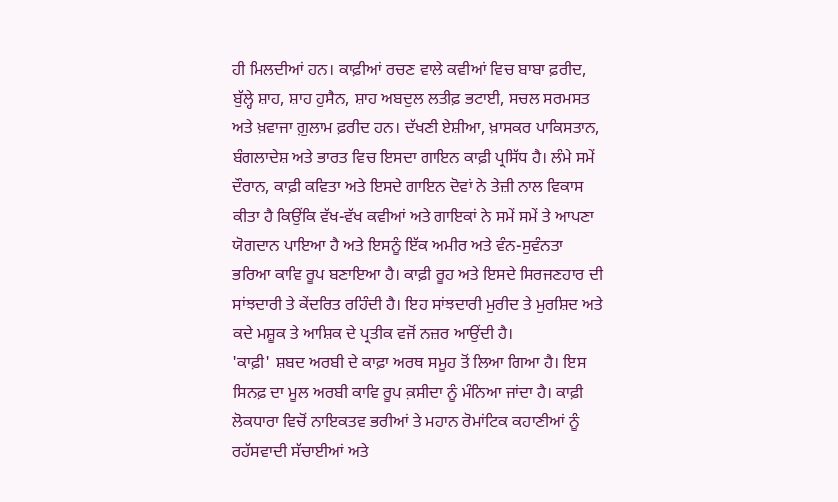ਹੀ ਮਿਲਦੀਆਂ ਹਨ। ਕਾਫ਼ੀਆਂ ਰਚਣ ਵਾਲੇ ਕਵੀਆਂ ਵਿਚ ਬਾਬਾ ਫ਼ਰੀਦ, ਬੁੱਲ੍ਹੇ ਸ਼ਾਹ, ਸ਼ਾਹ ਹੁਸੈਨ, ਸ਼ਾਹ ਅਬਦੁਲ ਲਤੀਫ਼ ਭਟਾਈ, ਸਚਲ ਸਰਮਸਤ ਅਤੇ ਖ਼ਵਾਜਾ ਗ਼ੁਲਾਮ ਫ਼ਰੀਦ ਹਨ। ਦੱਖਣੀ ਏਸ਼ੀਆ, ਖ਼ਾਸਕਰ ਪਾਕਿਸਤਾਨ, ਬੰਗਲਾਦੇਸ਼ ਅਤੇ ਭਾਰਤ ਵਿਚ ਇਸਦਾ ਗਾਇਨ ਕਾਫ਼ੀ ਪ੍ਰਸਿੱਧ ਹੈ। ਲੰਮੇ ਸਮੇਂ ਦੌਰਾਨ, ਕਾਫ਼ੀ ਕਵਿਤਾ ਅਤੇ ਇਸਦੇ ਗਾਇਨ ਦੋਵਾਂ ਨੇ ਤੇਜ਼ੀ ਨਾਲ ਵਿਕਾਸ ਕੀਤਾ ਹੈ ਕਿਉਂਕਿ ਵੱਖ-ਵੱਖ ਕਵੀਆਂ ਅਤੇ ਗਾਇਕਾਂ ਨੇ ਸਮੇਂ ਸਮੇਂ ਤੇ ਆਪਣਾ ਯੋਗਦਾਨ ਪਾਇਆ ਹੈ ਅਤੇ ਇਸਨੂੰ ਇੱਕ ਅਮੀਰ ਅਤੇ ਵੰਨ-ਸੁਵੰਨਤਾ ਭਰਿਆ ਕਾਵਿ ਰੂਪ ਬਣਾਇਆ ਹੈ। ਕਾਫ਼ੀ ਰੂਹ ਅਤੇ ਇਸਦੇ ਸਿਰਜਣਹਾਰ ਦੀ ਸਾਂਝਦਾਰੀ ਤੇ ਕੇਂਦਰਿਤ ਰਹਿੰਦੀ ਹੈ। ਇਹ ਸਾਂਝਦਾਰੀ ਮੁਰੀਦ ਤੇ ਮੁਰਸ਼ਿਦ ਅਤੇ ਕਦੇ ਮਸ਼ੂਕ ਤੇ ਆਸ਼ਿਕ ਦੇ ਪ੍ਰਤੀਕ ਵਜੋਂ ਨਜ਼ਰ ਆਉਂਦੀ ਹੈ।
'ਕਾਫ਼ੀ' ਸ਼ਬਦ ਅਰਬੀ ਦੇ ਕਾਫ਼ਾ ਅਰਥ ਸਮੂਹ ਤੋਂ ਲਿਆ ਗਿਆ ਹੈ। ਇਸ ਸਿਨਫ਼ ਦਾ ਮੂਲ ਅਰਬੀ ਕਾਵਿ ਰੂਪ ਕ਼ਸੀਦਾ ਨੂੰ ਮੰਨਿਆ ਜਾਂਦਾ ਹੈ। ਕਾਫ਼ੀ ਲੋਕਧਾਰਾ ਵਿਚੋਂ ਨਾਇਕਤਵ ਭਰੀਆਂ ਤੇ ਮਹਾਨ ਰੋਮਾਂਟਿਕ ਕਹਾਣੀਆਂ ਨੂੰ ਰਹੱਸਵਾਦੀ ਸੱਚਾਈਆਂ ਅਤੇ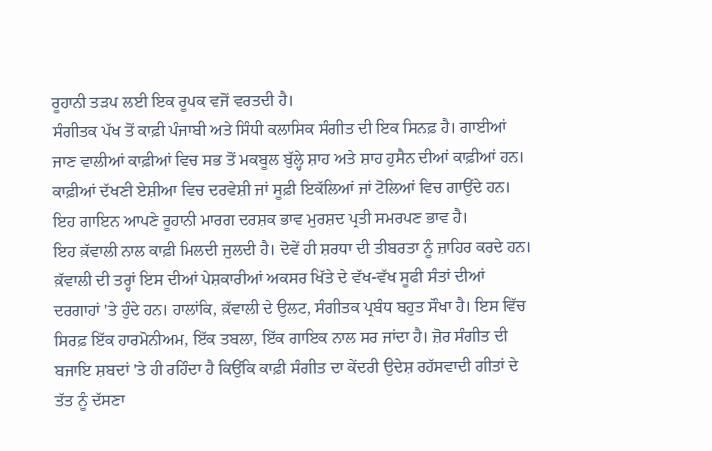ਰੂਹਾਨੀ ਤੜਪ ਲਈ ਇਕ ਰੂਪਕ ਵਜੋਂ ਵਰਤਦੀ ਹੈ।
ਸੰਗੀਤਕ ਪੱਖ ਤੋਂ ਕਾਫ਼ੀ ਪੰਜਾਬੀ ਅਤੇ ਸਿੰਧੀ ਕਲਾਸਿਕ ਸੰਗੀਤ ਦੀ ਇਕ ਸਿਨਫ਼ ਹੈ। ਗਾਈਆਂ ਜਾਣ ਵਾਲੀਆਂ ਕਾਫ਼ੀਆਂ ਵਿਚ ਸਭ ਤੋਂ ਮਕਬੂਲ ਬੁੱਲ੍ਹੇ ਸ਼ਾਹ ਅਤੇ ਸ਼ਾਹ ਹੁਸੈਨ ਦੀਆਂ ਕਾਫ਼ੀਆਂ ਹਨ। ਕਾਫ਼ੀਆਂ ਦੱਖਣੀ ਏਸ਼ੀਆ ਵਿਚ ਦਰਵੇਸ਼ੀ ਜਾਂ ਸੂਫ਼ੀ ਇਕੱਲਿਆਂ ਜਾਂ ਟੋਲਿਆਂ ਵਿਚ ਗਾਉਂਦੇ ਹਨ। ਇਹ ਗਾਇਨ ਆਪਣੇ ਰੂਹਾਨੀ ਮਾਰਗ ਦਰਸ਼ਕ ਭਾਵ ਮੁਰਸ਼ਦ ਪ੍ਰਤੀ ਸਮਰਪਣ ਭਾਵ ਹੈ।
ਇਹ ਕ਼ੱਵਾਲੀ ਨਾਲ ਕਾਫ਼ੀ ਮਿਲਦੀ ਜੁਲਦੀ ਹੈ। ਦੋਵੇਂ ਹੀ ਸ਼ਰਧਾ ਦੀ ਤੀਬਰਤਾ ਨੂੰ ਜ਼ਾਹਿਰ ਕਰਦੇ ਹਨ। ਕ਼ੱਵਾਲੀ ਦੀ ਤਰ੍ਹਾਂ ਇਸ ਦੀਆਂ ਪੇਸ਼ਕਾਰੀਆਂ ਅਕਸਰ ਖਿੱਤੇ ਦੇ ਵੱਖ-ਵੱਖ ਸੂਫੀ ਸੰਤਾਂ ਦੀਆਂ ਦਰਗਾਹਾਂ 'ਤੇ ਹੁੰਦੇ ਹਨ। ਹਾਲਾਂਕਿ, ਕ਼ੱਵਾਲੀ ਦੇ ਉਲਟ, ਸੰਗੀਤਕ ਪ੍ਰਬੰਧ ਬਹੁਤ ਸੌਖਾ ਹੈ। ਇਸ ਵਿੱਚ ਸਿਰਫ਼ ਇੱਕ ਹਾਰਮੋਨੀਅਮ, ਇੱਕ ਤਬਲਾ, ਇੱਕ ਗਾਇਕ ਨਾਲ ਸਰ ਜਾਂਦਾ ਹੈ। ਜ਼ੋਰ ਸੰਗੀਤ ਦੀ ਬਜਾਇ ਸ਼ਬਦਾਂ 'ਤੇ ਹੀ ਰਹਿੰਦਾ ਹੈ ਕਿਉਂਕਿ ਕਾਫ਼ੀ ਸੰਗੀਤ ਦਾ ਕੇਂਦਰੀ ਉਦੇਸ਼ ਰਹੱਸਵਾਦੀ ਗੀਤਾਂ ਦੇ ਤੱਤ ਨੂੰ ਦੱਸਣਾ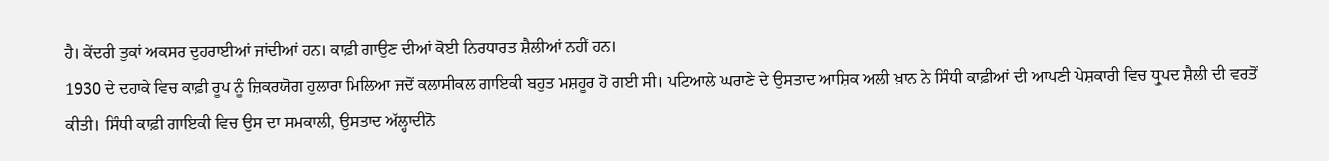ਹੈ। ਕੇਂਦਰੀ ਤੁਕਾਂ ਅਕਸਰ ਦੁਹਰਾਈਆਂ ਜਾਂਦੀਆਂ ਹਨ। ਕਾਫ਼ੀ ਗਾਉਣ ਦੀਆਂ ਕੋਈ ਨਿਰਧਾਰਤ ਸ਼ੈਲੀਆਂ ਨਹੀਂ ਹਨ।
1930 ਦੇ ਦਹਾਕੇ ਵਿਚ ਕਾਫ਼ੀ ਰੂਪ ਨੂੰ ਜ਼ਿਕਰਯੋਗ ਹੁਲਾਰਾ ਮਿਲਿਆ ਜਦੋਂ ਕਲਾਸੀਕਲ ਗਾਇਕੀ ਬਹੁਤ ਮਸ਼ਹੂਰ ਹੋ ਗਈ ਸੀ। ਪਟਿਆਲੇ ਘਰਾਣੇ ਦੇ ਉਸਤਾਦ ਆਸ਼ਿਕ ਅਲੀ ਖ਼ਾਨ ਨੇ ਸਿੰਧੀ ਕਾਫ਼ੀਆਂ ਦੀ ਆਪਣੀ ਪੇਸ਼ਕਾਰੀ ਵਿਚ ਧ੍ਰੁਪਦ ਸ਼ੈਲੀ ਦੀ ਵਰਤੋਂ ਕੀਤੀ। ਸਿੰਧੀ ਕਾਫ਼ੀ ਗਾਇਕੀ ਵਿਚ ਉਸ ਦਾ ਸਮਕਾਲੀ, ਉਸਤਾਦ ਅੱਲ੍ਹਾਦੀਨੋ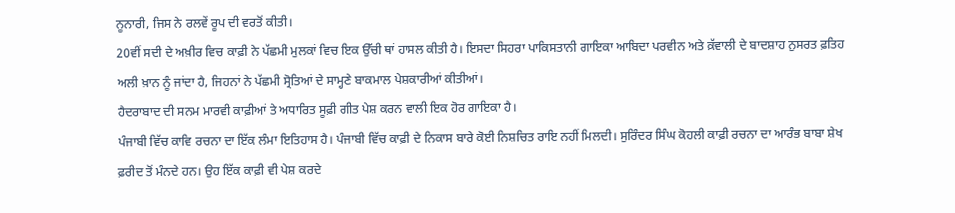ਨੂਨਾਰੀ, ਜਿਸ ਨੇ ਰਲਵੇਂ ਰੂਪ ਦੀ ਵਰਤੋਂ ਕੀਤੀ।
20ਵੀਂ ਸਦੀ ਦੇ ਅਖ਼ੀਰ ਵਿਚ ਕਾਫ਼ੀ ਨੇ ਪੱਛਮੀ ਮੁਲਕਾਂ ਵਿਚ ਇਕ ਉੱਚੀ ਥਾਂ ਹਾਸਲ ਕੀਤੀ ਹੈ। ਇਸਦਾ ਸਿਹਰਾ ਪਾਕਿਸਤਾਨੀ ਗਾਇਕਾ ਆਬਿਦਾ ਪਰਵੀਨ ਅਤੇ ਕ਼ੱਵਾਲੀ ਦੇ ਬਾਦਸ਼ਾਹ ਨੁਸਰਤ ਫ਼ਤਿਹ ਅਲੀ ਖ਼ਾਨ ਨੂੰ ਜਾਂਦਾ ਹੈ, ਜਿਹਨਾਂ ਨੇ ਪੱਛਮੀ ਸ੍ਰੋਤਿਆਂ ਦੇ ਸਾਮ੍ਹਣੇ ਬਾਕਮਾਲ ਪੇਸ਼ਕਾਰੀਆਂ ਕੀਤੀਆਂ।
ਹੈਦਰਾਬਾਦ ਦੀ ਸਨਮ ਮਾਰਵੀ ਕਾਫ਼ੀਆਂ ਤੇ ਅਧਾਰਿਤ ਸੂਫ਼ੀ ਗੀਤ ਪੇਸ਼ ਕਰਨ ਵਾਲੀ ਇਕ ਹੋਰ ਗਾਇਕਾ ਹੈ।
ਪੰਜਾਬੀ ਵਿੱਚ ਕਾਵਿ ਰਚਨਾ ਦਾ ਇੱਕ ਲੰਮਾ ਇਤਿਹਾਸ ਹੈ। ਪੰਜਾਬੀ ਵਿੱਚ ਕਾਫ਼ੀ ਦੇ ਨਿਕਾਸ ਬਾਰੇ ਕੋਈ ਨਿਸ਼ਚਿਤ ਰਾਇ ਨਹੀਂ ਮਿਲਦੀ। ਸੁਰਿੰਦਰ ਸਿੰਘ ਕੋਹਲੀ ਕਾਫ਼ੀ ਰਚਨਾ ਦਾ ਆਰੰਭ ਬਾਬਾ ਸ਼ੇਖ ਫ਼ਰੀਦ ਤੋਂ ਮੰਨਦੇ ਹਨ। ਉਹ ਇੱਕ ਕਾਫ਼ੀ ਵੀ ਪੇਸ਼ ਕਰਦੇ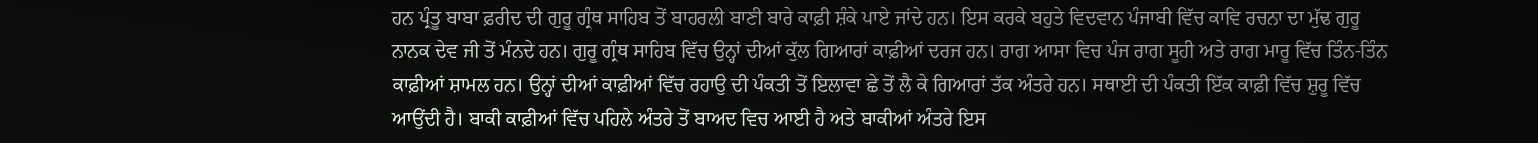ਹਨ ਪ੍ਰੰਤੂ ਬਾਬਾ ਫ਼ਰੀਦ ਦੀ ਗੁਰੂ ਗ੍ਰੰਥ ਸਾਹਿਬ ਤੋਂ ਬਾਹਰਲੀ ਬਾਣੀ ਬਾਰੇ ਕਾਫ਼ੀ ਸ਼ੰਕੇ ਪਾਏ ਜਾਂਦੇ ਹਨ। ਇਸ ਕਰਕੇ ਬਹੁਤੇ ਵਿਦਵਾਨ ਪੰਜਾਬੀ ਵਿੱਚ ਕਾਵਿ ਰਚਨਾ ਦਾ ਮੁੱਢ ਗੁਰੂ ਨਾਨਕ ਦੇਵ ਜੀ ਤੋਂ ਮੰਨਦੇ ਹਨ। ਗੁਰੂ ਗ੍ਰੰਥ ਸਾਹਿਬ ਵਿੱਚ ਉਨ੍ਹਾਂ ਦੀਆਂ ਕੁੱਲ ਗਿਆਰਾਂ ਕਾਫ਼ੀਆਂ ਦਰਜ ਹਨ। ਰਾਗ ਆਸਾ ਵਿਚ ਪੰਜ ਰਾਗ ਸੂਹੀ ਅਤੇ ਰਾਗ ਮਾਰੂ ਵਿੱਚ ਤਿੰਨ-ਤਿੰਨ ਕਾਫ਼ੀਆਂ ਸ਼ਾਮਲ ਹਨ। ਉਨ੍ਹਾਂ ਦੀਆਂ ਕਾਫ਼ੀਆਂ ਵਿੱਚ ਰਹਾਉ ਦੀ ਪੰਕਤੀ ਤੋਂ ਇਲਾਵਾ ਛੇ ਤੋਂ ਲੈ ਕੇ ਗਿਆਰਾਂ ਤੱਕ ਅੰਤਰੇ ਹਨ। ਸਥਾਈ ਦੀ ਪੰਕਤੀ ਇੱਕ ਕਾਫ਼ੀ ਵਿੱਚ ਸ਼ੁਰੂ ਵਿੱਚ ਆਉਂਦੀ ਹੈ। ਬਾਕੀ ਕਾਫ਼ੀਆਂ ਵਿੱਚ ਪਹਿਲੇ ਅੰਤਰੇ ਤੋਂ ਬਾਅਦ ਵਿਚ ਆਈ ਹੈ ਅਤੇ ਬਾਕੀਆਂ ਅੰਤਰੇ ਇਸ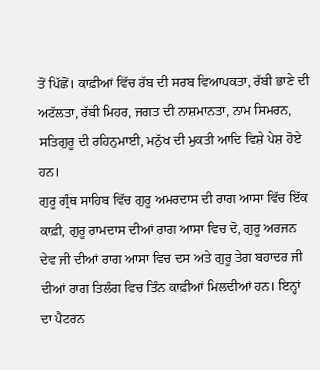ਤੋਂ ਪਿੱਛੋਂ। ਕਾਫ਼ੀਆਂ ਵਿੱਚ ਰੱਬ ਦੀ ਸਰਬ ਵਿਆਪਕਤਾ, ਰੱਬੀ ਭਾਣੇ ਦੀ ਅਟੱਲਤਾ, ਰੱਬੀ ਮਿਹਰ, ਜਗਤ ਦੀ ਨਾਸ਼ਮਾਨਤਾ, ਨਾਮ ਸਿਮਰਨ, ਸਤਿਗੁਰੂ ਦੀ ਰਹਿਨੁਮਾਈ, ਮਨੁੱਖ ਦੀ ਮੁਕਤੀ ਆਦਿ ਵਿਸ਼ੇ ਪੇਸ਼ ਹੋਏ ਹਨ।
ਗੁਰੂ ਗ੍ਰੰਥ ਸਾਹਿਬ ਵਿੱਚ ਗੁਰੂ ਅਮਰਦਾਸ ਦੀ ਰਾਗ ਆਸਾ ਵਿੱਚ ਇੱਕ ਕਾਫ਼ੀ, ਗੁਰੂ ਰਾਮਦਾਸ ਦੀਆਂ ਰਾਗ ਆਸਾ ਵਿਚ ਦੋ, ਗੁਰੂ ਅਰਜਨ ਦੇਵ ਜੀ ਦੀਆਂ ਰਾਗ ਆਸਾ ਵਿਚ ਦਸ ਅਤੇ ਗੁਰੂ ਤੇਗ ਬਹਾਦਰ ਜੀ ਦੀਆਂ ਰਾਗ ਤਿਲੰਗ ਵਿਚ ਤਿੰਨ ਕਾਫ਼ੀਆਂ ਮਿਲਦੀਆਂ ਹਨ। ਇਨ੍ਹਾਂ ਦਾ ਪੈਟਰਨ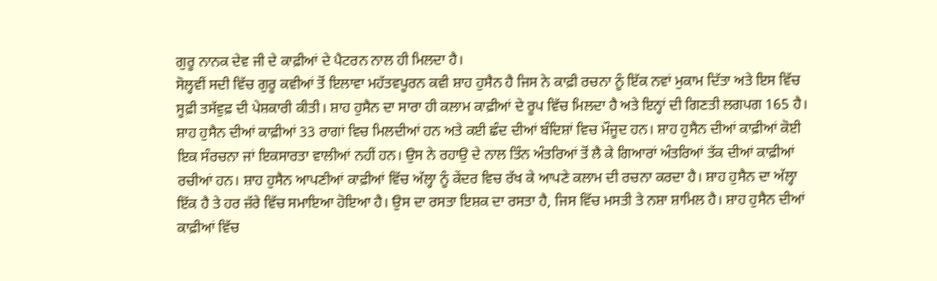ਗੁਰੂ ਨਾਨਕ ਦੇਵ ਜੀ ਦੇ ਕਾਫ਼ੀਆਂ ਦੇ ਪੈਟਰਨ ਨਾਲ ਹੀ ਮਿਲਦਾ ਹੈ।
ਸੋਲ੍ਹਵੀਂ ਸਦੀ ਵਿੱਚ ਗੁਰੂ ਕਵੀਆਂ ਤੋਂ ਇਲਾਵਾ ਮਹੱਤਵਪੂਰਨ ਕਵੀ ਸ਼ਾਹ ਹੁਸੈਨ ਹੈ ਜਿਸ ਨੇ ਕਾਫ਼ੀ ਰਚਨਾ ਨੂੰ ਇੱਕ ਨਵਾਂ ਮੁਕਾਮ ਦਿੱਤਾ ਅਤੇ ਇਸ ਵਿੱਚ ਸੂਫ਼ੀ ਤਸੱਵੁਫ਼ ਦੀ ਪੇਸ਼ਕਾਰੀ ਕੀਤੀ। ਸ਼ਾਹ ਹੁਸੈਨ ਦਾ ਸਾਰਾ ਹੀ ਕਲਾਮ ਕਾਫ਼ੀਆਂ ਦੇ ਰੂਪ ਵਿੱਚ ਮਿਲਦਾ ਹੈ ਅਤੇ ਇਨ੍ਹਾਂ ਦੀ ਗਿਣਤੀ ਲਗਪਗ 165 ਹੈ। ਸ਼ਾਹ ਹੁਸੈਨ ਦੀਆਂ ਕਾਫ਼ੀਆਂ 33 ਰਾਗਾਂ ਵਿਚ ਮਿਲਦੀਆਂ ਹਨ ਅਤੇ ਕਈ ਛੰਦ ਦੀਆਂ ਬੰਦਿਸ਼ਾਂ ਵਿਚ ਮੌਜੂਦ ਹਨ। ਸ਼ਾਹ ਹੁਸੈਨ ਦੀਆਂ ਕਾਫ਼ੀਆਂ ਕੋਈ ਇਕ ਸੰਰਚਨਾ ਜਾਂ ਇਕਸਾਰਤਾ ਵਾਲੀਆਂ ਨਹੀਂ ਹਨ। ਉਸ ਨੇ ਰਹਾਉ ਦੇ ਨਾਲ ਤਿੰਨ ਅੰਤਰਿਆਂ ਤੋਂ ਲੈ ਕੇ ਗਿਆਰਾਂ ਅੰਤਰਿਆਂ ਤੱਕ ਦੀਆਂ ਕਾਫ਼ੀਆਂ ਰਚੀਆਂ ਹਨ। ਸ਼ਾਹ ਹੁਸੈਨ ਆਪਣੀਆਂ ਕਾਫ਼ੀਆਂ ਵਿੱਚ ਅੱਲ੍ਹਾ ਨੂੰ ਕੇਂਦਰ ਵਿਚ ਰੱਖ ਕੇ ਆਪਣੇ ਕਲਾਮ ਦੀ ਰਚਨਾ ਕਰਦਾ ਹੈ। ਸ਼ਾਹ ਹੁਸੈਨ ਦਾ ਅੱਲ੍ਹਾ ਇੱਕ ਹੈ ਤੇ ਹਰ ਜ਼ੱਰੇ ਵਿੱਚ ਸਮਾਇਆ ਹੋਇਆ ਹੈ। ਉਸ ਦਾ ਰਸਤਾ ਇਸ਼ਕ ਦਾ ਰਸਤਾ ਹੈ, ਜਿਸ ਵਿੱਚ ਮਸਤੀ ਤੇ ਨਸ਼ਾ ਸ਼ਾਮਿਲ ਹੈ। ਸ਼ਾਹ ਹੁਸੈਨ ਦੀਆਂ ਕਾਫ਼ੀਆਂ ਵਿੱਚ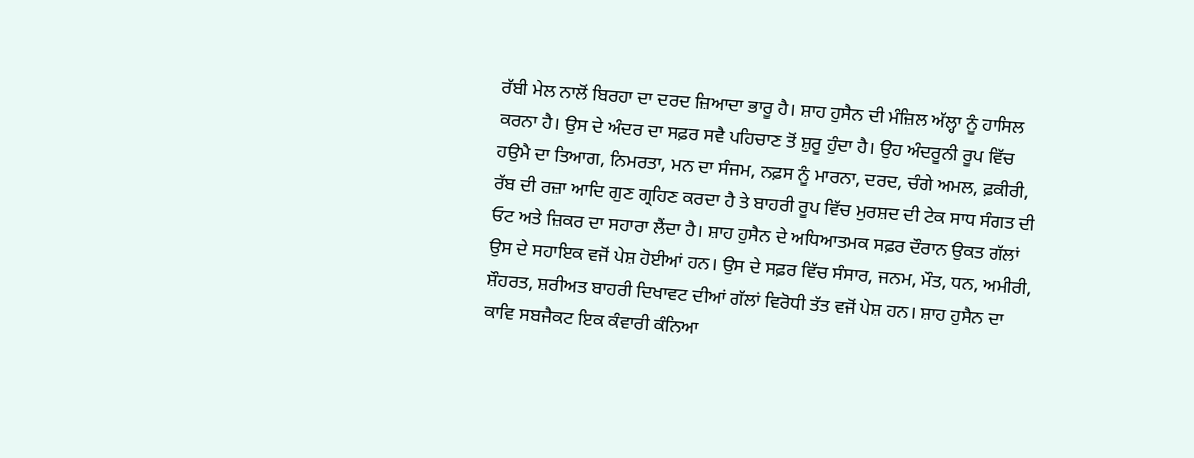ਰੱਬੀ ਮੇਲ ਨਾਲੋਂ ਬਿਰਹਾ ਦਾ ਦਰਦ ਜ਼ਿਆਦਾ ਭਾਰੂ ਹੈ। ਸ਼ਾਹ ਹੁਸੈਨ ਦੀ ਮੰਜ਼ਿਲ ਅੱਲ੍ਹਾ ਨੂੰ ਹਾਸਿਲ ਕਰਨਾ ਹੈ। ਉਸ ਦੇ ਅੰਦਰ ਦਾ ਸਫ਼ਰ ਸਵੈ ਪਹਿਚਾਣ ਤੋਂ ਸ਼ੁਰੂ ਹੁੰਦਾ ਹੈ। ਉਹ ਅੰਦਰੂਨੀ ਰੂਪ ਵਿੱਚ ਹਉਮੈ ਦਾ ਤਿਆਗ, ਨਿਮਰਤਾ, ਮਨ ਦਾ ਸੰਜਮ, ਨਫ਼ਸ ਨੂੰ ਮਾਰਨਾ, ਦਰਦ, ਚੰਗੇ ਅਮਲ, ਫ਼ਕੀਰੀ, ਰੱਬ ਦੀ ਰਜ਼ਾ ਆਦਿ ਗੁਣ ਗ੍ਰਹਿਣ ਕਰਦਾ ਹੈ ਤੇ ਬਾਹਰੀ ਰੂਪ ਵਿੱਚ ਮੁਰਸ਼ਦ ਦੀ ਟੇਕ ਸਾਧ ਸੰਗਤ ਦੀ ਓਟ ਅਤੇ ਜ਼ਿਕਰ ਦਾ ਸਹਾਰਾ ਲੈਂਦਾ ਹੈ। ਸ਼ਾਹ ਹੁਸੈਨ ਦੇ ਅਧਿਆਤਮਕ ਸਫ਼ਰ ਦੌਰਾਨ ਉਕਤ ਗੱਲਾਂ ਉਸ ਦੇ ਸਹਾਇਕ ਵਜੋਂ ਪੇਸ਼ ਹੋਈਆਂ ਹਨ। ਉਸ ਦੇ ਸਫ਼ਰ ਵਿੱਚ ਸੰਸਾਰ, ਜਨਮ, ਮੌਤ, ਧਨ, ਅਮੀਰੀ, ਸ਼ੌਹਰਤ, ਸ਼ਰੀਅਤ ਬਾਹਰੀ ਦਿਖਾਵਟ ਦੀਆਂ ਗੱਲਾਂ ਵਿਰੋਧੀ ਤੱਤ ਵਜੋਂ ਪੇਸ਼ ਹਨ। ਸ਼ਾਹ ਹੁਸੈਨ ਦਾ ਕਾਵਿ ਸਬਜੈਕਟ ਇਕ ਕੰਵਾਰੀ ਕੰਨਿਆ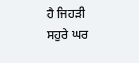ਹੈ ਜਿਹੜੀ ਸਹੁਰੇ ਘਰ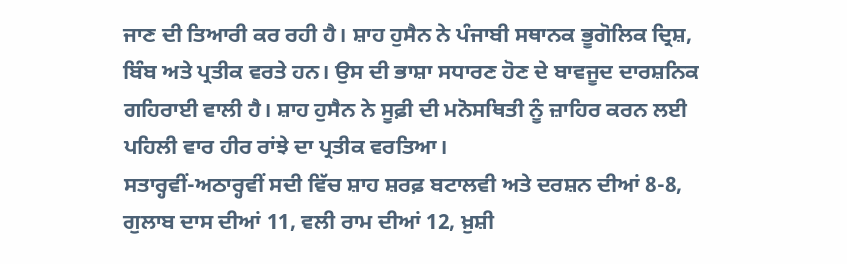ਜਾਣ ਦੀ ਤਿਆਰੀ ਕਰ ਰਹੀ ਹੈ। ਸ਼ਾਹ ਹੁਸੈਨ ਨੇ ਪੰਜਾਬੀ ਸਥਾਨਕ ਭੂਗੋਲਿਕ ਦ੍ਰਿਸ਼, ਬਿੰਬ ਅਤੇ ਪ੍ਰਤੀਕ ਵਰਤੇ ਹਨ। ਉਸ ਦੀ ਭਾਸ਼ਾ ਸਧਾਰਣ ਹੋਣ ਦੇ ਬਾਵਜੂਦ ਦਾਰਸ਼ਨਿਕ ਗਹਿਰਾਈ ਵਾਲੀ ਹੈ। ਸ਼ਾਹ ਹੁਸੈਨ ਨੇ ਸੂਫ਼ੀ ਦੀ ਮਨੋਸਥਿਤੀ ਨੂੰ ਜ਼ਾਹਿਰ ਕਰਨ ਲਈ ਪਹਿਲੀ ਵਾਰ ਹੀਰ ਰਾਂਝੇ ਦਾ ਪ੍ਰਤੀਕ ਵਰਤਿਆ।
ਸਤਾਰ੍ਹਵੀਂ-ਅਠਾਰ੍ਹਵੀਂ ਸਦੀ ਵਿੱਚ ਸ਼ਾਹ ਸ਼ਰਫ਼ ਬਟਾਲਵੀ ਅਤੇ ਦਰਸ਼ਨ ਦੀਆਂ 8-8, ਗੁਲਾਬ ਦਾਸ ਦੀਆਂ 11, ਵਲੀ ਰਾਮ ਦੀਆਂ 12, ਖ਼ੁਸ਼ੀ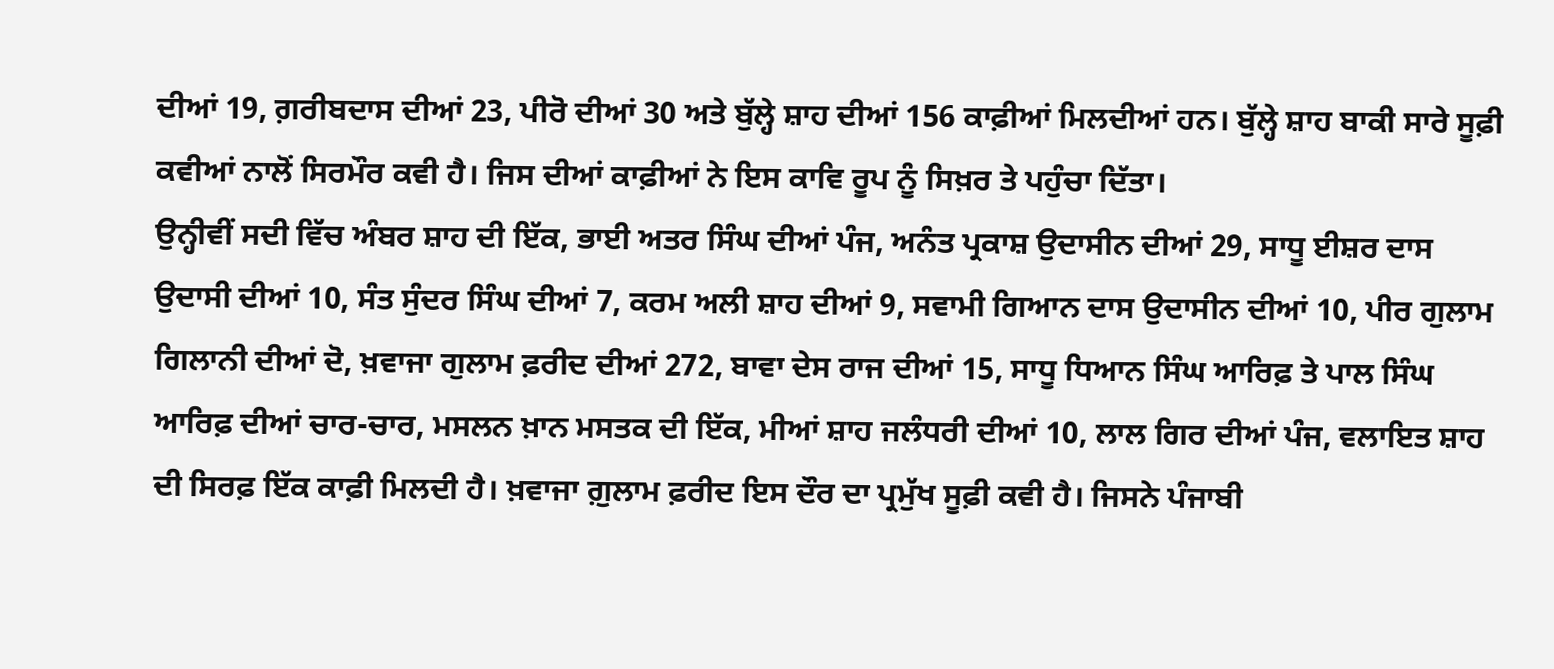ਦੀਆਂ 19, ਗ਼ਰੀਬਦਾਸ ਦੀਆਂ 23, ਪੀਰੋ ਦੀਆਂ 30 ਅਤੇ ਬੁੱਲ੍ਹੇ ਸ਼ਾਹ ਦੀਆਂ 156 ਕਾਫ਼ੀਆਂ ਮਿਲਦੀਆਂ ਹਨ। ਬੁੱਲ੍ਹੇ ਸ਼ਾਹ ਬਾਕੀ ਸਾਰੇ ਸੂਫ਼ੀ ਕਵੀਆਂ ਨਾਲੋਂ ਸਿਰਮੌਰ ਕਵੀ ਹੈ। ਜਿਸ ਦੀਆਂ ਕਾਫ਼ੀਆਂ ਨੇ ਇਸ ਕਾਵਿ ਰੂਪ ਨੂੰ ਸਿਖ਼ਰ ਤੇ ਪਹੁੰਚਾ ਦਿੱਤਾ।
ਉਨ੍ਹੀਵੀਂ ਸਦੀ ਵਿੱਚ ਅੰਬਰ ਸ਼ਾਹ ਦੀ ਇੱਕ, ਭਾਈ ਅਤਰ ਸਿੰਘ ਦੀਆਂ ਪੰਜ, ਅਨੰਤ ਪ੍ਰਕਾਸ਼ ਉਦਾਸੀਨ ਦੀਆਂ 29, ਸਾਧੂ ਈਸ਼ਰ ਦਾਸ ਉਦਾਸੀ ਦੀਆਂ 10, ਸੰਤ ਸੁੰਦਰ ਸਿੰਘ ਦੀਆਂ 7, ਕਰਮ ਅਲੀ ਸ਼ਾਹ ਦੀਆਂ 9, ਸਵਾਮੀ ਗਿਆਨ ਦਾਸ ਉਦਾਸੀਨ ਦੀਆਂ 10, ਪੀਰ ਗੁਲਾਮ ਗਿਲਾਨੀ ਦੀਆਂ ਦੋ, ਖ਼ਵਾਜਾ ਗੁਲਾਮ ਫ਼ਰੀਦ ਦੀਆਂ 272, ਬਾਵਾ ਦੇਸ ਰਾਜ ਦੀਆਂ 15, ਸਾਧੂ ਧਿਆਨ ਸਿੰਘ ਆਰਿਫ਼ ਤੇ ਪਾਲ ਸਿੰਘ ਆਰਿਫ਼ ਦੀਆਂ ਚਾਰ-ਚਾਰ, ਮਸਲਨ ਖ਼ਾਨ ਮਸਤਕ ਦੀ ਇੱਕ, ਮੀਆਂ ਸ਼ਾਹ ਜਲੰਧਰੀ ਦੀਆਂ 10, ਲਾਲ ਗਿਰ ਦੀਆਂ ਪੰਜ, ਵਲਾਇਤ ਸ਼ਾਹ ਦੀ ਸਿਰਫ਼ ਇੱਕ ਕਾਫ਼ੀ ਮਿਲਦੀ ਹੈ। ਖ਼ਵਾਜਾ ਗ਼ੁਲਾਮ ਫ਼ਰੀਦ ਇਸ ਦੌਰ ਦਾ ਪ੍ਰਮੁੱਖ ਸੂਫ਼ੀ ਕਵੀ ਹੈ। ਜਿਸਨੇ ਪੰਜਾਬੀ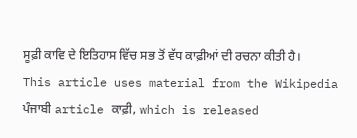ਸੂਫ਼ੀ ਕਾਵਿ ਦੇ ਇਤਿਹਾਸ ਵਿੱਚ ਸਭ ਤੋਂ ਵੱਧ ਕਾਫ਼ੀਆਂ ਦੀ ਰਚਨਾ ਕੀਤੀ ਹੈ।
This article uses material from the Wikipedia ਪੰਜਾਬੀ article ਕਾਫ਼ੀ, which is released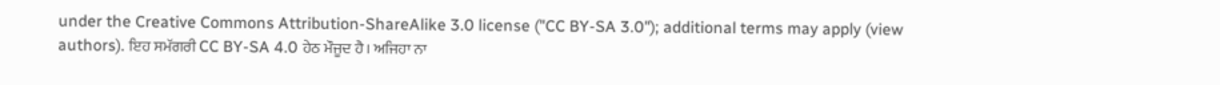under the Creative Commons Attribution-ShareAlike 3.0 license ("CC BY-SA 3.0"); additional terms may apply (view authors). ਇਹ ਸਮੱਗਰੀ CC BY-SA 4.0 ਹੇਠ ਮੌਜੂਦ ਹੈ। ਅਜਿਹਾ ਨਾ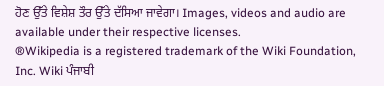ਹੋਣ ਉੱਤੇ ਵਿਸ਼ੇਸ਼ ਤੌਰ ਉੱਤੇ ਦੱਸਿਆ ਜਾਵੇਗਾ। Images, videos and audio are available under their respective licenses.
®Wikipedia is a registered trademark of the Wiki Foundation, Inc. Wiki ਪੰਜਾਬੀ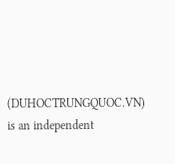(DUHOCTRUNGQUOC.VN) is an independent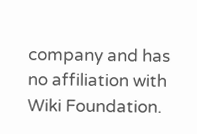company and has no affiliation with Wiki Foundation.